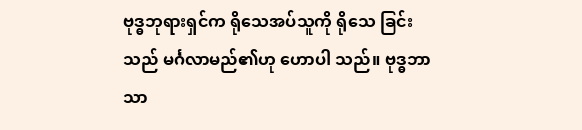ဗုဒ္ဓဘုရားရှင်က ရိုသေအပ်သူကို ရိုသေ ခြင်းသည် မင်္ဂလာမည်၏ဟု ဟောပါ သည်။ ဗုဒ္ဓဘာသာ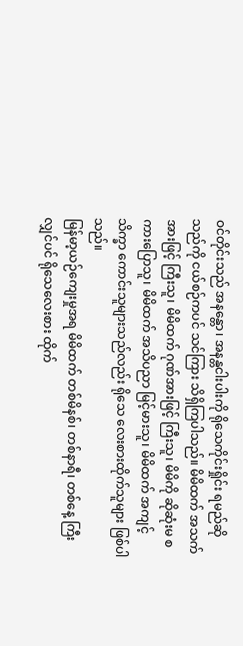ဝင်တိုင်းသည် အနန္တော၊ အနန္တငါးပါးကို ရိုသေကိုင်းရှိုင်း ရမည်ဆိုသည်ကို ငယ်စဉ်ကပင် သင်ကြား သိရှိကြပါသည်။ မိမိထက် အသက်အားဖြင့် ကြီးသူ၊ မိမိထက် ဂုဏ်အားဖြင့် ကြီးသူ၊ မိမိကို ဆိုဆုံးမ စကားပြောသူ၊ မိမိထက် အသိပညာ မြင့်မားသူ၊ မိမိထက် အကျင့်သိက္ခာ ကောင်းသူများသည်လည်း ရိုသေ လေးစားထိုက်သူများ ဖြစ်ပါသည်။
မြန်မာ့ယဉ်ကျေးမှုအရ မိမိထက် တစ်မိနစ်၊ တစ်နာရီ၊ တစ်နေ့ ကြီးလျှင်ပင် ရိုသေလေးစား ထိုက်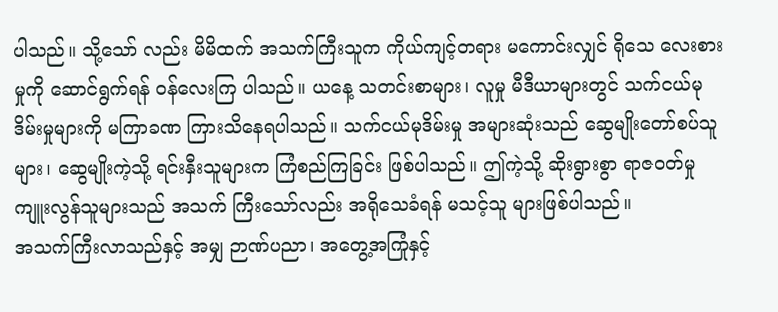ပါသည်။ သို့သော် လည်း မိမိထက် အသက်ကြီးသူက ကိုယ်ကျင့်တရား မကောင်းလျှင် ရိုသေ လေးစားမှုကို ဆောင်ရွက်ရန် ဝန်လေးကြ ပါသည်။ ယနေ့ သတင်းစာများ၊ လူမှု မီဒီယာများတွင် သက်ငယ်မုဒိမ်းမှုများကို မကြာခဏ ကြားသိနေရပါသည်။ သက်ငယ်မုဒိမ်းမှု အများဆုံးသည် ဆွေမျိုးတော်စပ်သူများ၊ ဆွေမျိုးကဲ့သို့ ရင်းနှီးသူများက ကြံစည်ကြခြင်း ဖြစ်ပါသည်။ ဤကဲ့သို့ ဆိုးရွားစွာ ရာဇဝတ်မှုကျူးလွန်သူများသည် အသက် ကြီးသော်လည်း အရိုသေခံရန် မသင့်သူ များဖြစ်ပါသည်။
အသက်ကြီးလာသည်နှင့် အမျှ ဉာဏ်ပညာ၊ အတွေ့အကြုံနှင့်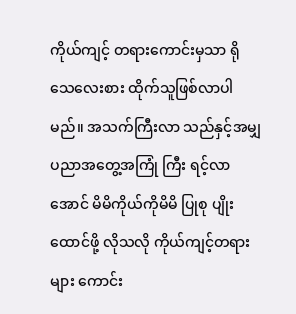ကိုယ်ကျင့် တရားကောင်းမှသာ ရိုသေလေးစား ထိုက်သူဖြစ်လာပါမည်။ အသက်ကြီးလာ သည်နှင့်အမျှ ပညာအတွေ့အကြုံ ကြီး ရင့်လာအောင် မိမိကိုယ်ကိုမိမိ ပြုစု ပျိုးထောင်ဖို့ လိုသလို ကိုယ်ကျင့်တရား များ ကောင်း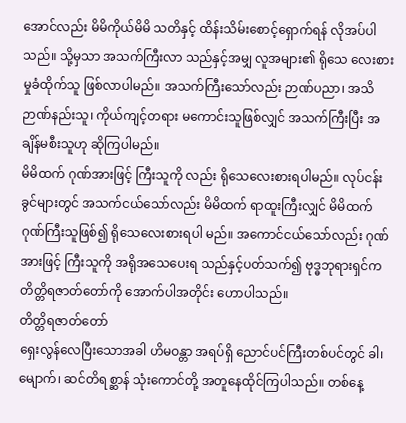အောင်လည်း မိမိကိုယ်မိမိ သတိနှင့် ထိန်းသိမ်းစောင့်ရှောက်ရန် လိုအပ်ပါသည်။ သို့မှသာ အသက်ကြီးလာ သည်နှင့်အမျှ လူအများ၏ ရိုသေ လေးစားမှုခံထိုက်သူ ဖြစ်လာပါမည်။ အသက်ကြီးသော်လည်း ဉာဏ်ပညာ၊ အသိဉာဏ်နည်းသူ၊ ကိုယ်ကျင့်တရား မကောင်းသူဖြစ်လျှင် အသက်ကြီးပြီး အချိန်မစီးသူဟု ဆိုကြပါမည်။
မိမိထက် ဂုဏ်အားဖြင့် ကြီးသူကို လည်း ရိုသေလေးစားရပါမည်။ လုပ်ငန်း ခွင်များတွင် အသက်ငယ်သော်လည်း မိမိထက် ရာထူးကြီးလျှင် မိမိထက် ဂုဏ်ကြီးသူဖြစ်၍ ရိုသေလေးစားရပါ မည်။ အကောင်ငယ်သော်လည်း ဂုဏ် အားဖြင့် ကြီးသူကို အရိုအသေပေးရ သည်နှင့်ပတ်သက်၍ ဗုဒ္ဓဘုရားရှင်က တိတ္တိရဇာတ်တော်ကို အောက်ပါအတိုင်း ဟောပါသည်။
တိတ္တိရဇာတ်တော်
ရှေးလွန်လေပြီးသောအခါ ဟိမဝန္တာ အရပ်ရှိ ညောင်ပင်ကြီးတစ်ပင်တွင် ခါ၊ မျောက်၊ ဆင်တိရစ္ဆာန် သုံးကောင်တို့ အတူနေထိုင်ကြပါသည်။ တစ်နေ့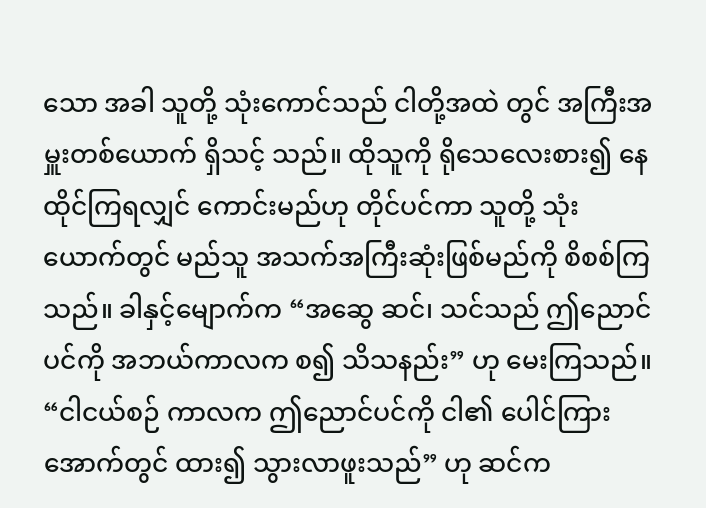သော အခါ သူတို့ သုံးကောင်သည် ငါတို့အထဲ တွင် အကြီးအမှူးတစ်ယောက် ရှိသင့် သည်။ ထိုသူကို ရိုသေလေးစား၍ နေထိုင်ကြရလျှင် ကောင်းမည်ဟု တိုင်ပင်ကာ သူတို့ သုံးယောက်တွင် မည်သူ အသက်အကြီးဆုံးဖြစ်မည်ကို စိစစ်ကြသည်။ ခါနှင့်မျောက်က “အဆွေ ဆင်၊ သင်သည် ဤညောင်ပင်ကို အဘယ်ကာလက စ၍ သိသနည်း” ဟု မေးကြသည်။ “ငါငယ်စဉ် ကာလက ဤညောင်ပင်ကို ငါ၏ ပေါင်ကြား အောက်တွင် ထား၍ သွားလာဖူးသည်” ဟု ဆင်က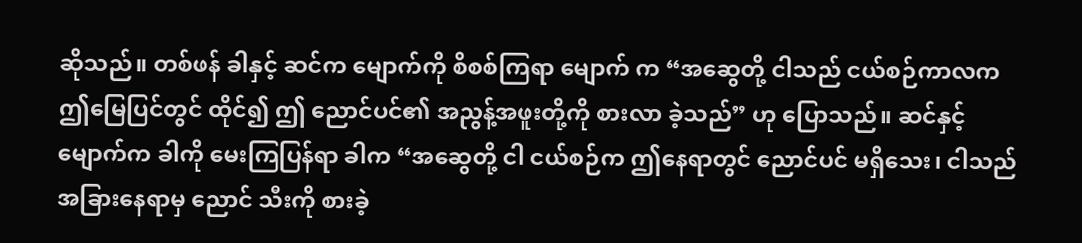ဆိုသည်။ တစ်ဖန် ခါနှင့် ဆင်က မျောက်ကို စိစစ်ကြရာ မျောက် က “အဆွေတို့ ငါသည် ငယ်စဉ်ကာလက ဤမြေပြင်တွင် ထိုင်၍ ဤ ညောင်ပင်၏ အညွန့်အဖူးတို့ကို စားလာ ခဲ့သည်” ဟု ပြောသည်။ ဆင်နှင့်မျောက်က ခါကို မေးကြပြန်ရာ ခါက “အဆွေတို့ ငါ ငယ်စဉ်က ဤနေရာတွင် ညောင်ပင် မရှိသေး၊ ငါသည် အခြားနေရာမှ ညောင် သီးကို စားခဲ့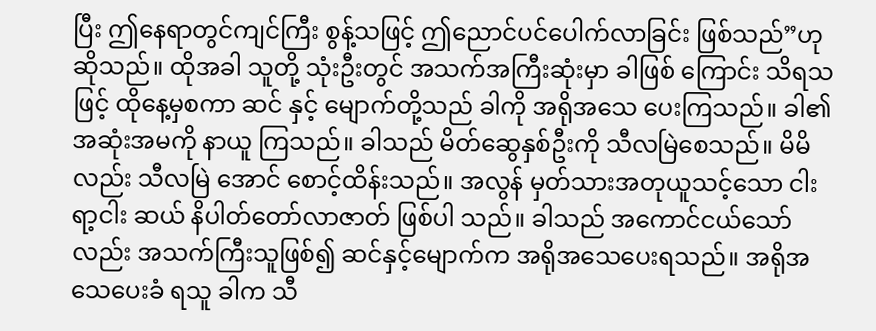ပြီး ဤနေရာတွင်ကျင်ကြီး စွန့်သဖြင့် ဤညောင်ပင်ပေါက်လာခြင်း ဖြစ်သည်”ဟု ဆိုသည်။ ထိုအခါ သူတို့ သုံးဦးတွင် အသက်အကြီးဆုံးမှာ ခါဖြစ် ကြောင်း သိရသဖြင့် ထိုနေ့မှစကာ ဆင် နှင့် မျောက်တို့သည် ခါကို အရိုအသေ ပေးကြသည်။ ခါ၏ အဆုံးအမကို နာယူ ကြသည်။ ခါသည် မိတ်ဆွေနှစ်ဦးကို သီလမြဲစေသည်။ မိမိလည်း သီလမြဲ အောင် စောင့်ထိန်းသည်။ အလွန် မှတ်သားအတုယူသင့်သော ငါးရာ့ငါး ဆယ် နိပါတ်တော်လာဇာတ် ဖြစ်ပါ သည်။ ခါသည် အကောင်ငယ်သော်လည်း အသက်ကြီးသူဖြစ်၍ ဆင်နှင့်မျောက်က အရိုအသေပေးရသည်။ အရိုအသေပေးခံ ရသူ ခါက သီ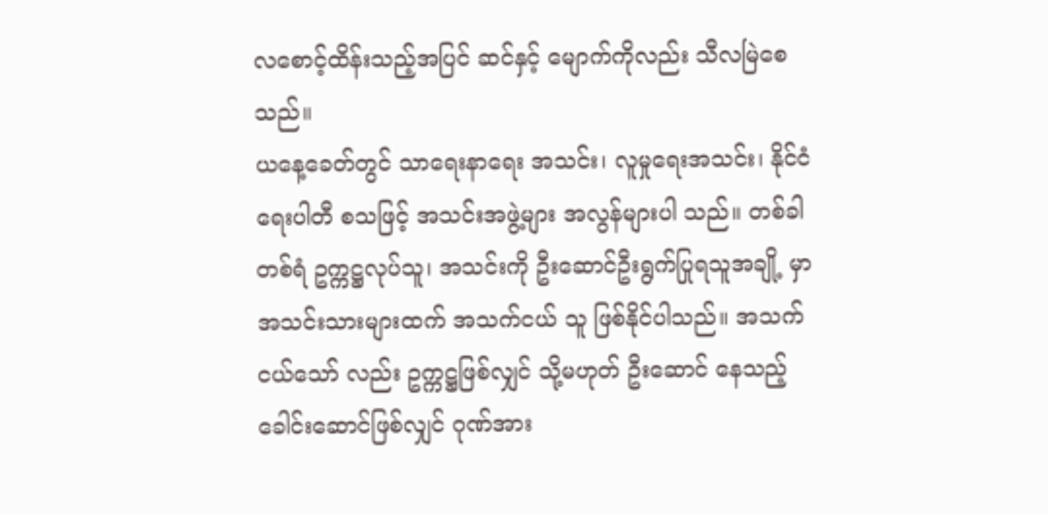လစောင့်ထိန်းသည့်အပြင် ဆင်နှင့် မျောက်ကိုလည်း သီလမြဲစေ သည်။
ယနေ့ခေတ်တွင် သာရေးနာရေး အသင်း၊ လူမှုရေးအသင်း၊ နိုင်ငံရေးပါတီ စသဖြင့် အသင်းအဖွဲ့များ အလွန်များပါ သည်။ တစ်ခါတစ်ရံ ဥက္ကဋ္ဌလုပ်သူ၊ အသင်းကို ဦးဆောင်ဦးရွက်ပြုရသူအချို့ မှာ အသင်းသားများထက် အသက်ငယ် သူ ဖြစ်နိုင်ပါသည်။ အသက်ငယ်သော် လည်း ဥက္ကဋ္ဌဖြစ်လျှင် သို့မဟုတ် ဦးဆောင် နေသည့်ခေါင်းဆောင်ဖြစ်လျှင် ဂုဏ်အား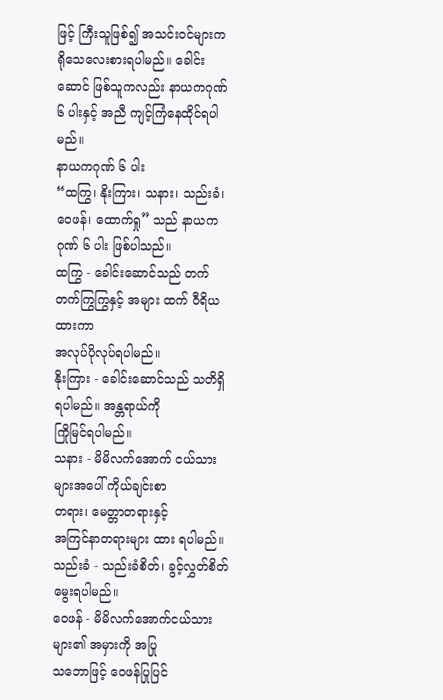ဖြင့် ကြီးသူဖြစ်၍ အသင်းဝင်များက ရိုသေလေးစားရပါမည်။ ခေါင်းဆောင် ဖြစ်သူကလည်း နာယကဂုဏ် ၆ ပါးနှင့် အညီ ကျင့်ကြံနေထိုင်ရပါမည်။
နာယကဂုဏ် ၆ ပါး
“ထကြွ၊ နိုးကြား၊ သနား၊ သည်းခံ၊ ဝေဖန်၊ ထောက်ရှု” သည် နာယကဂုဏ် ၆ ပါး ဖြစ်ပါသည်။
ထကြွ - ခေါင်းဆောင်သည် တက်
တက်ကြွကြွနှင့် အများ ထက် ဝီရိယထားကာ
အလုပ်ပိုလုပ်ရပါမည်။
နိုးကြား - ခေါင်းဆောင်သည် သတိရှိ
ရပါမည်။ အန္တရာယ်ကို
ကြိုမြင်ရပါမည်။
သနား - မိမိလက်အောက် ငယ်သား များအပေါ် ကိုယ်ချင်းစာ
တရား၊ မေတ္တာတရားနှင့်
အကြင်နာတရားများ ထား ရပါမည်။
သည်းခံ - သည်းခံစိတ်၊ ခွင့်လွှတ်စိတ်
မွေးရပါမည်။
ဝေဖန် - မိမိလက်အောက်ငယ်သား များ၏ အမှားကို အပြု
သဘောဖြင့် ဝေဖန်ပြုပြင်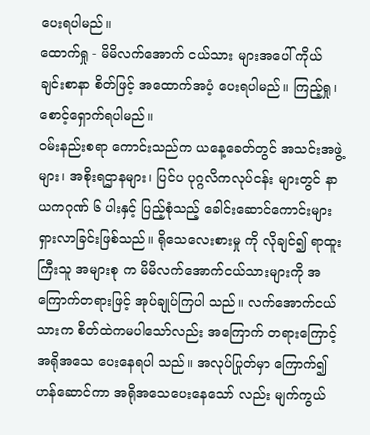ပေးရပါမည်။
ထောက်ရှု - မိမိလက်အောက် ငယ်သား များအပေါ် ကိုယ်ချင်းစာနာ စိတ်ဖြင့် အထောက်အပံ့ ပေးရပါမည်။ ကြည့်ရှု၊
စောင့်ရှောက်ရပါမည်။
ဝမ်းနည်းစရာ ကောင်းသည်က ယနေ့ခေတ်တွင် အသင်းအဖွဲ့များ၊ အစိုးရဌာနများ၊ ပြင်ပ ပုဂ္ဂလိကလုပ်ငန်း များတွင် နာယကဂုဏ် ၆ ပါးနှင့် ပြည့်စုံသည့် ခေါင်းဆောင်ကောင်းများ ရှားလာခြင်းဖြစ်သည်။ ရိုသေလေးစားမှု ကို လိုချင်၍ ရာထူးကြီးသူ အများစု က မိမိလက်အောက်ငယ်သားများကို အကြောက်တရားဖြင့် အုပ်ချုပ်ကြပါ သည်။ လက်အောက်ငယ်သားက စိတ်ထဲကမပါသော်လည်း အကြောက် တရားကြောင့် အရိုအသေ ပေးနေရပါ သည်။ အလုပ်ပြုတ်မှာ ကြောက်၍ ဟန်ဆောင်ကာ အရိုအသေပေးနေသော် လည်း မျက်ကွယ်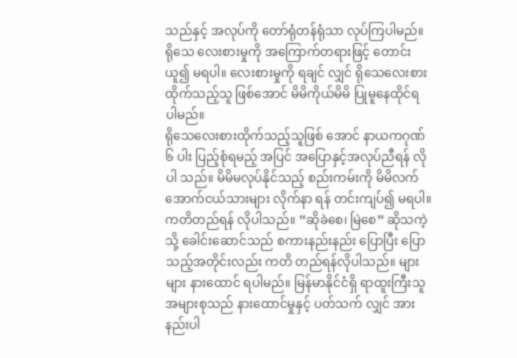သည်နှင့် အလုပ်ကို တော်ရုံတန်ရုံသာ လုပ်ကြပါမည်။ ရိုသေ လေးစားမှုကို အကြောက်တရားဖြင့် တောင်းယူ၍ မရပါ။ လေးစားမှုကို ရချင် လျှင် ရိုသေလေးစားထိုက်သည့်သူ ဖြစ်အောင် မိမိကိုယ်မိမိ ပြုမူနေထိုင်ရ ပါမည်။
ရိုသေလေးစားထိုက်သည့်သူဖြစ် အောင် နာယကဂုဏ် ၆ ပါး ပြည့်စုံရမည့် အပြင် အပြောနှင့်အလုပ်ညီရန် လိုပါ သည်။ မိမိမလုပ်နိုင်သည့် စည်းကမ်းကို မိမိလက်အောက်ငယ်သားများ လိုက်နာ ရန် တင်းကျပ်၍ မရပါ။ ကတိတည်ရန် လိုပါသည်။ “ဆိုခဲစေ၊ မြဲစေ” ဆိုသကဲ့သို့ ခေါင်းဆောင်သည် စကားနည်းနည်း ပြောပြီး ပြောသည့်အတိုင်းလည်း ကတိ တည်ရန်လိုပါသည်။ များများ နားထောင် ရပါမည်။ မြန်မာနိုင်ငံရှိ ရာထူးကြီးသူ အများစုသည် နားထောင်မှုနှင့် ပတ်သက် လျှင် အားနည်းပါ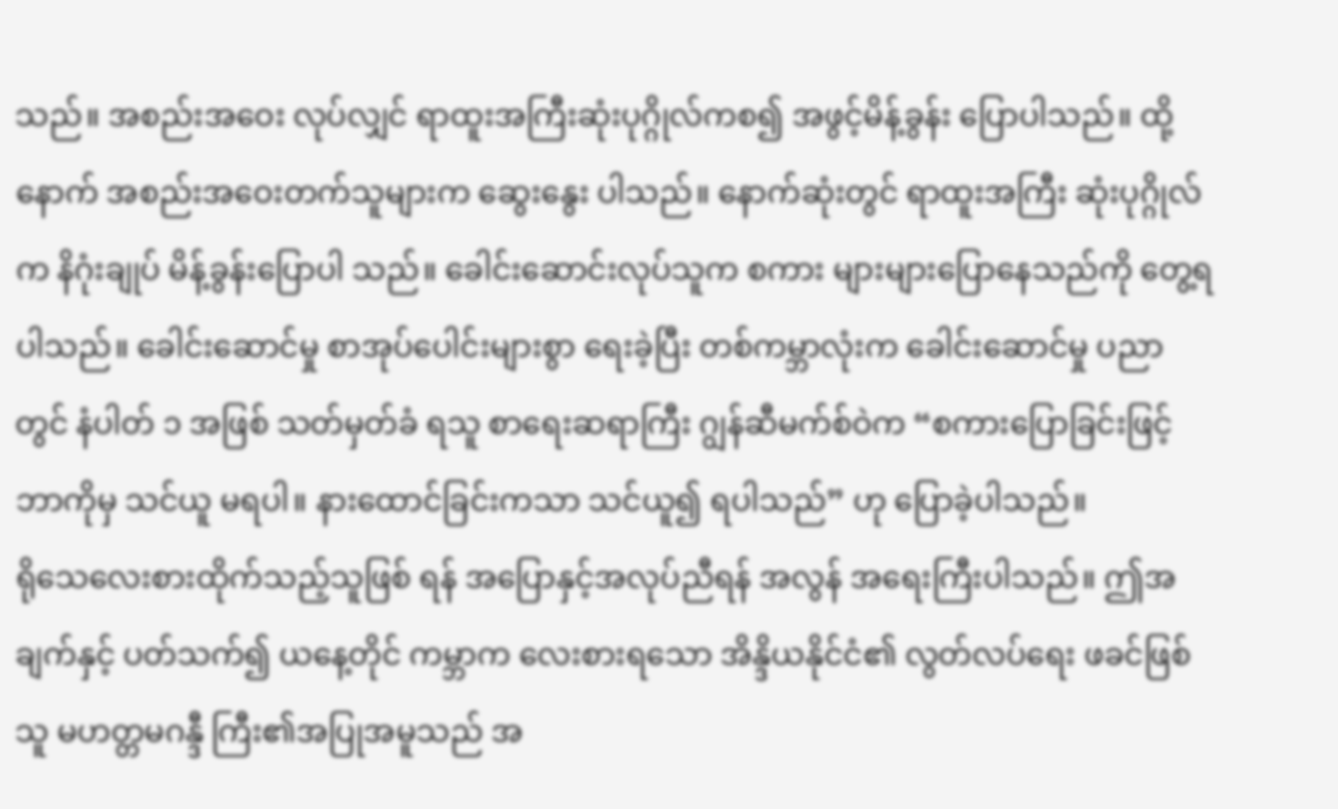သည်။ အစည်းအဝေး လုပ်လျှင် ရာထူးအကြီးဆုံးပုဂ္ဂိုလ်ကစ၍ အဖွင့်မိန့်ခွန်း ပြောပါသည်။ ထို့နောက် အစည်းအဝေးတက်သူများက ဆွေးနွေး ပါသည်။ နောက်ဆုံးတွင် ရာထူးအကြီး ဆုံးပုဂ္ဂိုလ်က နိဂုံးချုပ် မိန့်ခွန်းပြောပါ သည်။ ခေါင်းဆောင်းလုပ်သူက စကား များများပြောနေသည်ကို တွေ့ရပါသည်။ ခေါင်းဆောင်မှု စာအုပ်ပေါင်းများစွာ ရေးခဲ့ပြီး တစ်ကမ္ဘာလုံးက ခေါင်းဆောင်မှု ပညာတွင် နံပါတ် ၁ အဖြစ် သတ်မှတ်ခံ ရသူ စာရေးဆရာကြီး ဂျွန်ဆီမက်စ်ဝဲက “စကားပြောခြင်းဖြင့် ဘာကိုမှ သင်ယူ မရပါ။ နားထောင်ခြင်းကသာ သင်ယူ၍ ရပါသည်” ဟု ပြောခဲ့ပါသည်။
ရိုသေလေးစားထိုက်သည့်သူဖြစ် ရန် အပြောနှင့်အလုပ်ညီရန် အလွန် အရေးကြီးပါသည်။ ဤအချက်နှင့် ပတ်သက်၍ ယနေ့တိုင် ကမ္ဘာက လေးစားရသော အိန္ဒိယနိုင်ငံ၏ လွတ်လပ်ရေး ဖခင်ဖြစ်သူ မဟတ္တမဂန္ဒီ ကြီး၏အပြုအမူသည် အ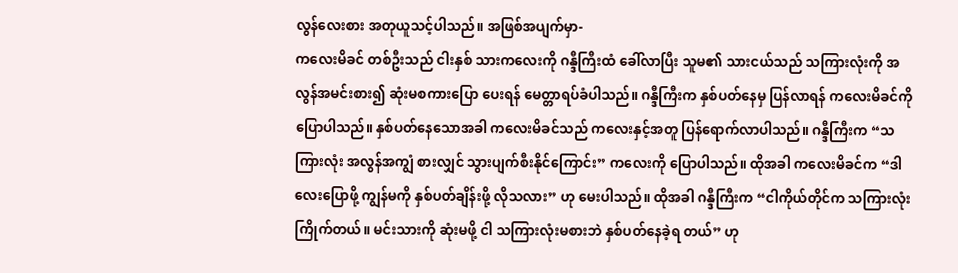လွန်လေးစား အတုယူသင့်ပါသည်။ အဖြစ်အပျက်မှာ-
ကလေးမိခင် တစ်ဦးသည် ငါးနှစ် သားကလေးကို ဂန္ဒီကြီးထံ ခေါ်လာပြီး သူမ၏ သားငယ်သည် သကြားလုံးကို အလွန်အမင်းစား၍ ဆုံးမစကားပြော ပေးရန် မေတ္တာရပ်ခံပါသည်။ ဂန္ဒီကြီးက နှစ်ပတ်နေမှ ပြန်လာရန် ကလေးမိခင်ကို ပြောပါသည်။ နှစ်ပတ်နေသောအခါ ကလေးမိခင်သည် ကလေးနှင့်အတူ ပြန်ရောက်လာပါသည်။ ဂန္ဒီကြီးက “သကြားလုံး အလွန်အကျွံ စားလျှင် သွားပျက်စီးနိုင်ကြောင်း” ကလေးကို ပြောပါသည်။ ထိုအခါ ကလေးမိခင်က “ဒါလေးပြောဖို့ ကျွန်မကို နှစ်ပတ်ချိန်းဖို့ လိုသလား” ဟု မေးပါသည်။ ထိုအခါ ဂန္ဒီကြီးက “ငါကိုယ်တိုင်က သကြားလုံး ကြိုက်တယ်။ မင်းသားကို ဆုံးမဖို့ ငါ သကြားလုံးမစားဘဲ နှစ်ပတ်နေခဲ့ရ တယ်” ဟု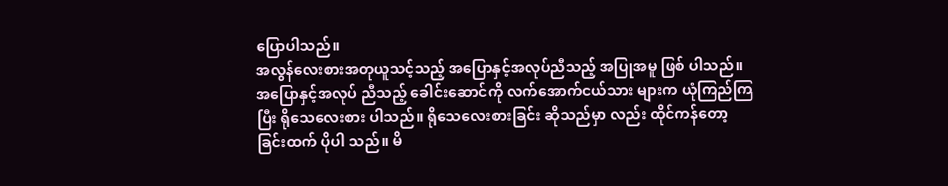ပြောပါသည်။
အလွန်လေးစားအတုယူသင့်သည့် အပြောနှင့်အလုပ်ညီသည့် အပြုအမူ ဖြစ် ပါသည်။ အပြောနှင့်အလုပ် ညီသည့် ခေါင်းဆောင်ကို လက်အောက်ငယ်သား များက ယုံကြည်ကြပြီး ရိုသေလေးစား ပါသည်။ ရိုသေလေးစားခြင်း ဆိုသည်မှာ လည်း ထိုင်ကန်တော့ခြင်းထက် ပိုပါ သည်။ မိ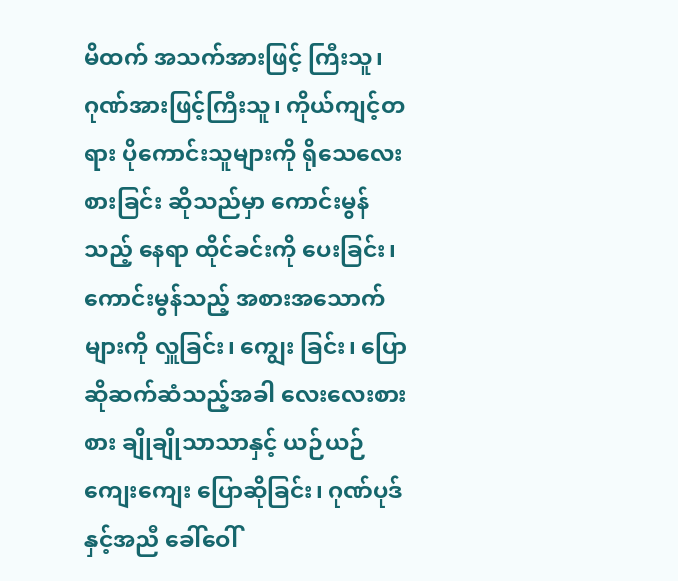မိထက် အသက်အားဖြင့် ကြီးသူ၊ ဂုဏ်အားဖြင့်ကြီးသူ၊ ကိုယ်ကျင့်တရား ပိုကောင်းသူများကို ရိုသေလေးစားခြင်း ဆိုသည်မှာ ကောင်းမွန်သည့် နေရာ ထိုင်ခင်းကို ပေးခြင်း၊ ကောင်းမွန်သည့် အစားအသောက်များကို လှူခြင်း၊ ကျွေး ခြင်း၊ ပြောဆိုဆက်ဆံသည့်အခါ လေးလေးစားစား ချိုချိုသာသာနှင့် ယဉ်ယဉ်ကျေးကျေး ပြောဆိုခြင်း၊ ဂုဏ်ပုဒ်နှင့်အညီ ခေါ်ဝေါ်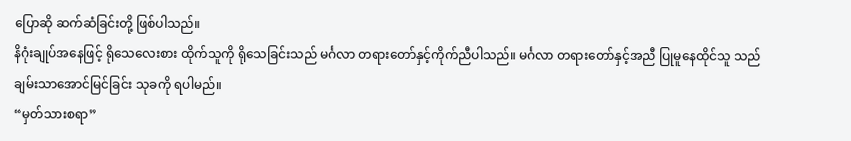ပြောဆို ဆက်ဆံခြင်းတို့ ဖြစ်ပါသည်။
နိဂုံးချုပ်အနေဖြင့် ရိုသေလေးစား ထိုက်သူကို ရိုသေခြင်းသည် မင်္ဂလာ တရားတော်နှင့်ကိုက်ညီပါသည်။ မင်္ဂလာ တရားတော်နှင့်အညီ ပြုမူနေထိုင်သူ သည် ချမ်းသာအောင်မြင်ခြင်း သုခကို ရပါမည်။
“မှတ်သားစရာ”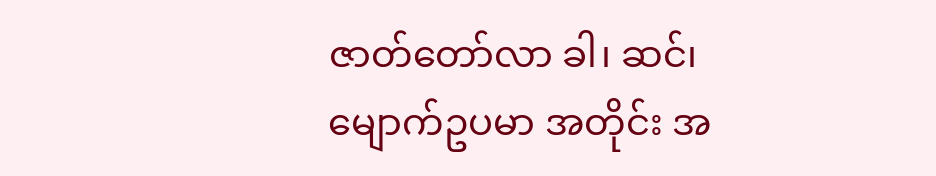ဇာတ်တော်လာ ခါ၊ ဆင်၊ မျောက်ဥပမာ အတိုင်း အ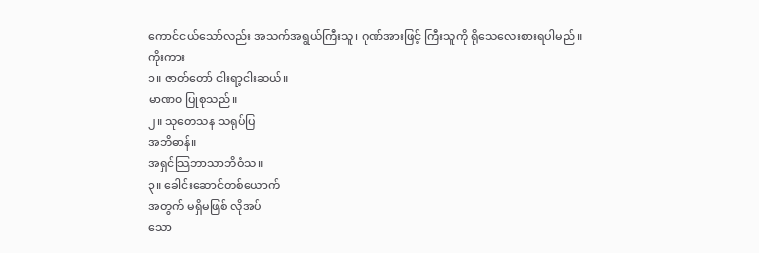ကောင်ငယ်သော်လည်း အသက်အရွယ်ကြီးသူ၊ ဂုဏ်အားဖြင့် ကြီးသူကို ရိုသေလေးစားရပါမည်။
ကိုးကား
၁။ ဇာတ်တော် ငါးရာ့ငါးဆယ်။
မာဏ၀ ပြုစုသည်။
၂။ သုတေသန သရုပ်ပြ
အဘိဓာန်။
အရှင်သြဘာသာဘိဝံသ။
၃။ ခေါင်းဆောင်တစ်ယောက်
အတွက် မရှိမဖြစ် လိုအပ်
သော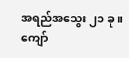အရည်အသွေး ၂၁ ခု။
ကျော်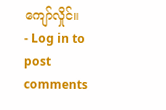ကျော်လှိုင်။
- Log in to post comments